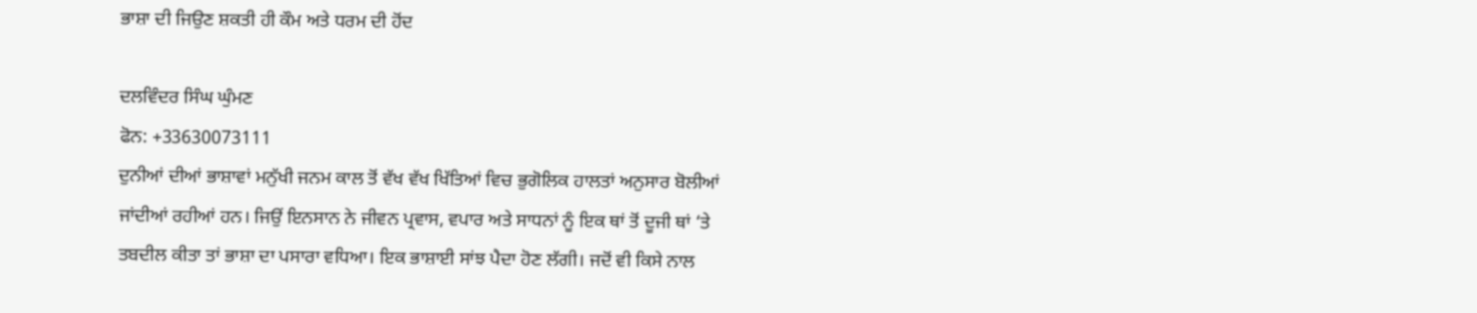ਭਾਸ਼ਾ ਦੀ ਜਿਉਣ ਸ਼ਕਤੀ ਹੀ ਕੌਮ ਅਤੇ ਧਰਮ ਦੀ ਹੋਂਦ

ਦਲਵਿੰਦਰ ਸਿੰਘ ਘੁੰਮਣ
ਫੋਨ: +33630073111
ਦੁਨੀਆਂ ਦੀਆਂ ਭਾਸ਼ਾਵਾਂ ਮਨੁੱਖੀ ਜਨਮ ਕਾਲ ਤੋਂ ਵੱਖ ਵੱਖ ਖਿੱਤਿਆਂ ਵਿਚ ਭੁਗੋਲਿਕ ਹਾਲਤਾਂ ਅਨੁਸਾਰ ਬੋਲੀਆਂ ਜਾਂਦੀਆਂ ਰਹੀਆਂ ਹਨ। ਜਿਉਂ ਇਨਸਾਨ ਨੇ ਜੀਵਨ ਪ੍ਰਵਾਸ, ਵਪਾਰ ਅਤੇ ਸਾਧਨਾਂ ਨੂੰ ਇਕ ਥਾਂ ਤੋਂ ਦੂਜੀ ਥਾਂ ‘ਤੇ ਤਬਦੀਲ ਕੀਤਾ ਤਾਂ ਭਾਸ਼ਾ ਦਾ ਪਸਾਰਾ ਵਧਿਆ। ਇਕ ਭਾਸ਼ਾਈ ਸਾਂਝ ਪੈਦਾ ਹੋਣ ਲੱਗੀ। ਜਦੋਂ ਵੀ ਕਿਸੇ ਨਾਲ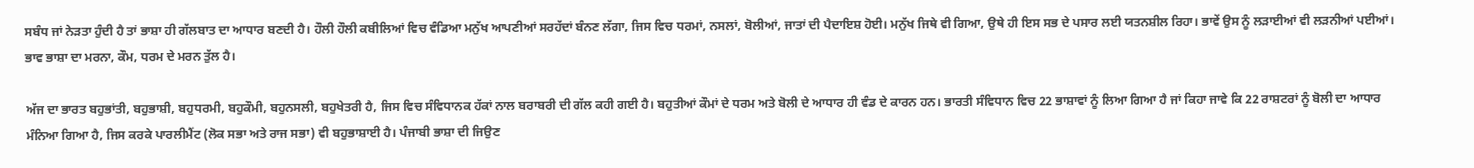ਸਬੰਧ ਜਾਂ ਨੇੜਤਾ ਹੁੰਦੀ ਹੈ ਤਾਂ ਭਾਸ਼ਾ ਹੀ ਗੱਲਬਾਤ ਦਾ ਆਧਾਰ ਬਣਦੀ ਹੈ। ਹੌਲੀ ਹੌਲੀ ਕਬੀਲਿਆਂ ਵਿਚ ਵੰਡਿਆ ਮਨੁੱਖ ਆਪਣੀਆਂ ਸਰਹੱਦਾਂ ਬੰਨਣ ਲੱਗਾ, ਜਿਸ ਵਿਚ ਧਰਮਾਂ, ਨਸਲਾਂ, ਬੋਲੀਆਂ, ਜਾਤਾਂ ਦੀ ਪੈਦਾਇਸ਼ ਹੋਈ। ਮਨੁੱਖ ਜਿਥੇ ਵੀ ਗਿਆ, ਉਥੇ ਹੀ ਇਸ ਸਭ ਦੇ ਪਸਾਰ ਲਈ ਯਤਨਸ਼ੀਲ ਰਿਹਾ। ਭਾਵੇਂ ਉਸ ਨੂੰ ਲੜਾਈਆਂ ਵੀ ਲੜਨੀਆਂ ਪਈਆਂ। ਭਾਵ ਭਾਸ਼ਾ ਦਾ ਮਰਨਾ, ਕੌਮ, ਧਰਮ ਦੇ ਮਰਨ ਤੁੱਲ ਹੈ।

ਅੱਜ ਦਾ ਭਾਰਤ ਬਹੁਭਾਂਤੀ, ਬਹੁਭਾਸ਼ੀ, ਬਹੁਧਰਮੀ, ਬਹੁਕੌਮੀ, ਬਹੁਨਸਲੀ, ਬਹੁਖੇਤਰੀ ਹੈ, ਜਿਸ ਵਿਚ ਸੰਵਿਧਾਨਕ ਹੱਕਾਂ ਨਾਲ ਬਰਾਬਰੀ ਦੀ ਗੱਲ ਕਹੀ ਗਈ ਹੈ। ਬਹੁਤੀਆਂ ਕੌਮਾਂ ਦੇ ਧਰਮ ਅਤੇ ਬੋਲੀ ਦੇ ਆਧਾਰ ਹੀ ਵੰਡ ਦੇ ਕਾਰਨ ਹਨ। ਭਾਰਤੀ ਸੰਵਿਧਾਨ ਵਿਚ 22 ਭਾਸ਼ਾਵਾਂ ਨੂੰ ਲਿਆ ਗਿਆ ਹੈ ਜਾਂ ਕਿਹਾ ਜਾਵੇ ਕਿ 22 ਰਾਸ਼ਟਰਾਂ ਨੂੰ ਬੋਲੀ ਦਾ ਆਧਾਰ ਮੰਨਿਆ ਗਿਆ ਹੈ, ਜਿਸ ਕਰਕੇ ਪਾਰਲੀਮੈਂਟ (ਲੋਕ ਸਭਾ ਅਤੇ ਰਾਜ ਸਭਾ) ਵੀ ਬਹੁਭਾਸ਼ਾਈ ਹੈ। ਪੰਜਾਬੀ ਭਾਸ਼ਾ ਦੀ ਜਿਉਣ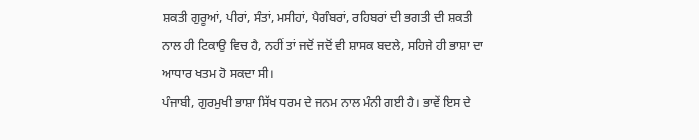ਸ਼ਕਤੀ ਗੁਰੂਆਂ, ਪੀਰਾਂ, ਸੰਤਾਂ, ਮਸੀਹਾਂ, ਪੈਗੰਬਰਾਂ, ਰਹਿਬਰਾਂ ਦੀ ਭਗਤੀ ਦੀ ਸ਼ਕਤੀ ਨਾਲ ਹੀ ਟਿਕਾਉ ਵਿਚ ਹੈ, ਨਹੀਂ ਤਾਂ ਜਦੋਂ ਜਦੋਂ ਵੀ ਸ਼ਾਸਕ ਬਦਲੇ, ਸਹਿਜੇ ਹੀ ਭਾਸ਼ਾ ਦਾ ਆਧਾਰ ਖਤਮ ਹੋ ਸਕਦਾ ਸੀ।
ਪੰਜਾਬੀ, ਗੁਰਮੁਖੀ ਭਾਸ਼ਾ ਸਿੱਖ ਧਰਮ ਦੇ ਜਨਮ ਨਾਲ ਮੰਨੀ ਗਈ ਹੈ। ਭਾਵੇਂ ਇਸ ਦੇ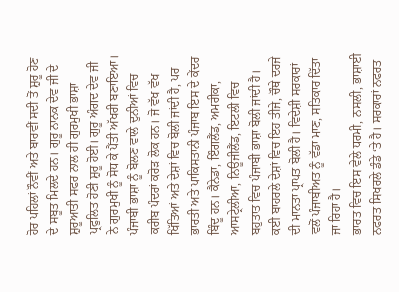ਹੋਰ ਪਹਿਲਾਂ ਨੌਵੀਂ ਅਤੇ ਬਾਰਵੀਂ ਸਦੀ ਤੋਂ ਸ਼ੁਰੂ ਹੋਣ ਦੇ ਸਬੂਤ ਮਿਲਦੇ ਹਨ। ਗੁਰੂ ਨਾਨਕ ਦੇਵ ਜੀ ਦੇ ਸ਼ੁਰੂਆਤੀ ਸਫਰ ਨਾਲ ਹੀ ਗੁਰਮੁਖੀ ਭਾਸ਼ਾ ਪ੍ਰਫੁਲਿਤ ਹੋਣੀ ਸ਼ੁਰੂ ਹੋਈ। ਗੁਰੂ ਅੰਗਦ ਦੇਵ ਜੀ ਨੇ ਗੁਰਮੁਖੀ ਨੂੰ ਸੋਧ ਕੇ ਪੈਂਤੀ ਅੱਖਰੀ ਬਣਾਇਆ। ਪੰਜਾਬੀ ਭਾਸ਼ਾ ਨੂੰ ਬੋਲਣ ਵਾਲੇ ਦੁਨੀਆਂ ਵਿਚ ਕਰੀਬ ਪੰਦਰਾਂ ਕਰੋੜ ਲੋਕ ਹਨ। ਜੋ ਵੱਖ ਵੱਖ ਖਿੱਤਿਆਂ ਅਤੇ ਦੇਸ਼ਾਂ ਵਿਚ ਬੋਲੀ ਜਾਂਦੀ ਹੈ, ਪਰ ਭਾਰਤੀ ਅਤੇ ਪਾਕਿਸਤਾਨੀ ਪੰਜਾਬ ਇਸ ਦੇ ਕੇਂਦਰ ਬਿੰਦੂ ਹਨ। ਕੈਨੇਡਾ, ਇੰਗਲੈਂਡ, ਅਮਰੀਕਾ, ਆਸਟ੍ਰੇਲੀਆ, ਨਿਊਜੀਲੈਂਡ, ਇਟਲੀ ਵਿਚ ਬਹੁਤਾਤ ਵਿਚ ਪੰਜਾਬੀ ਭਾਸ਼ਾ ਬੋਲੀ ਜਾਂਦੀ ਹੈ। ਕਈ ਬਾਹਰਲੇ ਦੇਸ਼ਾਂ ਵਿਚ ਇਹ ਤੀਜੇ, ਚੌਥੇ ਦਰਜੇ ਦੀ ਮਾਨਤਾ ਪ੍ਰਾਪਤ ਬੋਲੀ ਹੈ। ਵਿਦੇਸ਼ੀ ਸਰਕਾਰਾਂ ਵਲੋਂ ਪੰਜਾਬੀਅਤ ਨੂੰ ਵੱਡਾ ਮਾਣ, ਸਤਿਕਾਰ ਦਿੱਤਾ ਜਾ ਰਿਹਾ ਹੈ।
ਭਾਰਤ ਵਿਚ ਇਸ ਵੇਲੇ ਧਰਮੀ, ਨਸਲੀ, ਭਾਸ਼ਾਈ ਨਫਰਤ ਸਿਖਰਲੇ ਡੰਡੇ ‘ਤੇ ਹੈ। ਸਰਕਾਰਾਂ ਨਫਰਤ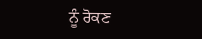ਨੂੰ ਰੋਕਣ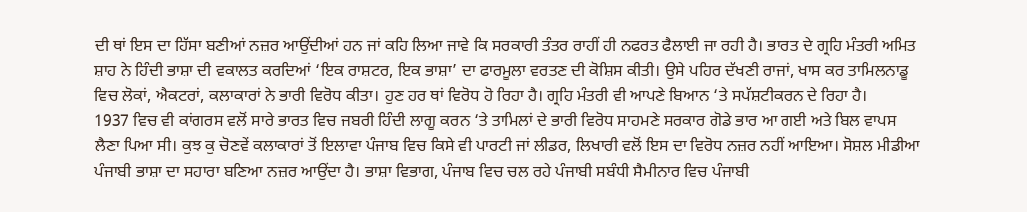ਦੀ ਥਾਂ ਇਸ ਦਾ ਹਿੱਸਾ ਬਣੀਆਂ ਨਜ਼ਰ ਆਉਂਦੀਆਂ ਹਨ ਜਾਂ ਕਹਿ ਲਿਆ ਜਾਵੇ ਕਿ ਸਰਕਾਰੀ ਤੰਤਰ ਰਾਹੀਂ ਹੀ ਨਫਰਤ ਫੈਲਾਈ ਜਾ ਰਹੀ ਹੈ। ਭਾਰਤ ਦੇ ਗ੍ਰਹਿ ਮੰਤਰੀ ਅਮਿਤ ਸ਼ਾਹ ਨੇ ਹਿੰਦੀ ਭਾਸ਼ਾ ਦੀ ਵਕਾਲਤ ਕਰਦਿਆਂ ‘ਇਕ ਰਾਸ਼ਟਰ, ਇਕ ਭਾਸ਼ਾ’ ਦਾ ਫਾਰਮੂਲਾ ਵਰਤਣ ਦੀ ਕੋਸ਼ਿਸ ਕੀਤੀ। ਉਸੇ ਪਹਿਰ ਦੱਖਣੀ ਰਾਜਾਂ, ਖਾਸ ਕਰ ਤਾਮਿਲਨਾਡੂ ਵਿਚ ਲੋਕਾਂ, ਐਕਟਰਾਂ, ਕਲਾਕਾਰਾਂ ਨੇ ਭਾਰੀ ਵਿਰੋਧ ਕੀਤਾ। ਹੁਣ ਹਰ ਥਾਂ ਵਿਰੋਧ ਹੋ ਰਿਹਾ ਹੈ। ਗ੍ਰਹਿ ਮੰਤਰੀ ਵੀ ਆਪਣੇ ਬਿਆਨ ‘ਤੇ ਸਪੱਸ਼ਟੀਕਰਨ ਦੇ ਰਿਹਾ ਹੈ।
1937 ਵਿਚ ਵੀ ਕਾਂਗਰਸ ਵਲੋਂ ਸਾਰੇ ਭਾਰਤ ਵਿਚ ਜਬਰੀ ਹਿੰਦੀ ਲਾਗੂ ਕਰਨ ‘ਤੇ ਤਾਮਿਲਾਂ ਦੇ ਭਾਰੀ ਵਿਰੋਧ ਸਾਹਮਣੇ ਸਰਕਾਰ ਗੋਡੇ ਭਾਰ ਆ ਗਈ ਅਤੇ ਬਿਲ ਵਾਪਸ ਲੈਣਾ ਪਿਆ ਸੀ। ਕੁਝ ਕੁ ਚੋਣਵੇਂ ਕਲਾਕਾਰਾਂ ਤੋਂ ਇਲਾਵਾ ਪੰਜਾਬ ਵਿਚ ਕਿਸੇ ਵੀ ਪਾਰਟੀ ਜਾਂ ਲੀਡਰ, ਲਿਖਾਰੀ ਵਲੋਂ ਇਸ ਦਾ ਵਿਰੋਧ ਨਜ਼ਰ ਨਹੀਂ ਆਇਆ। ਸੋਸ਼ਲ ਮੀਡੀਆ ਪੰਜਾਬੀ ਭਾਸ਼ਾ ਦਾ ਸਹਾਰਾ ਬਣਿਆ ਨਜ਼ਰ ਆਉਂਦਾ ਹੈ। ਭਾਸ਼ਾ ਵਿਭਾਗ, ਪੰਜਾਬ ਵਿਚ ਚਲ ਰਹੇ ਪੰਜਾਬੀ ਸਬੰਧੀ ਸੈਮੀਨਾਰ ਵਿਚ ਪੰਜਾਬੀ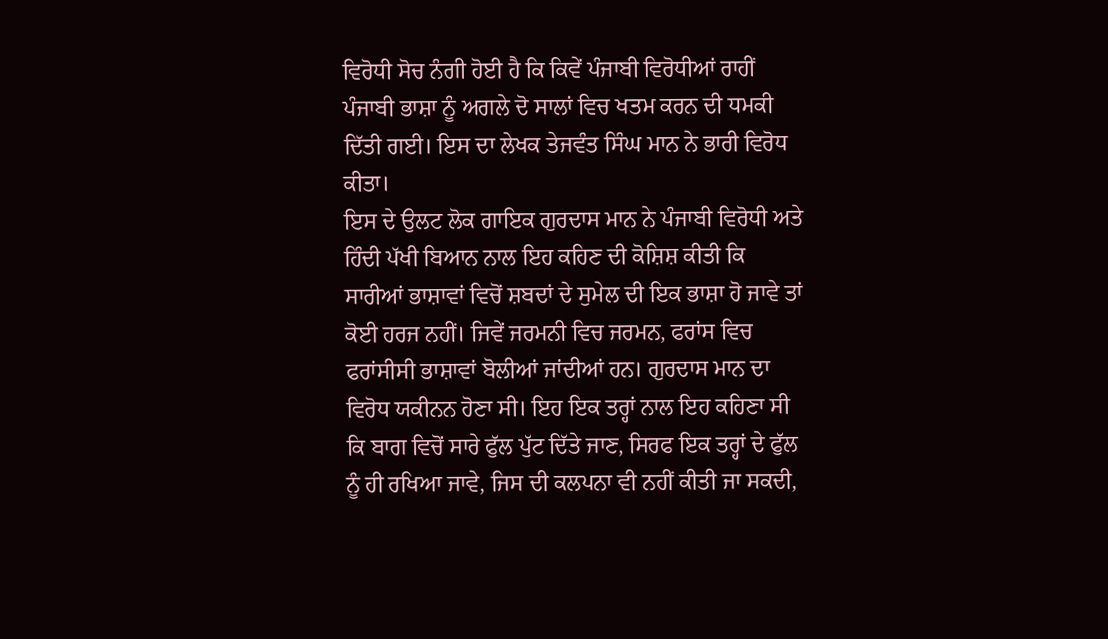ਵਿਰੋਧੀ ਸੋਚ ਨੰਗੀ ਹੋਈ ਹੈ ਕਿ ਕਿਵੇਂ ਪੰਜਾਬੀ ਵਿਰੋਧੀਆਂ ਰਾਹੀਂ ਪੰਜਾਬੀ ਭਾਸ਼ਾ ਨੂੰ ਅਗਲੇ ਦੋ ਸਾਲਾਂ ਵਿਚ ਖਤਮ ਕਰਨ ਦੀ ਧਮਕੀ ਦਿੱਤੀ ਗਈ। ਇਸ ਦਾ ਲੇਖਕ ਤੇਜਵੰਤ ਸਿੰਘ ਮਾਨ ਨੇ ਭਾਰੀ ਵਿਰੋਧ ਕੀਤਾ।
ਇਸ ਦੇ ਉਲਟ ਲੋਕ ਗਾਇਕ ਗੁਰਦਾਸ ਮਾਨ ਨੇ ਪੰਜਾਬੀ ਵਿਰੋਧੀ ਅਤੇ ਹਿੰਦੀ ਪੱਖੀ ਬਿਆਨ ਨਾਲ ਇਹ ਕਹਿਣ ਦੀ ਕੋਸ਼ਿਸ਼ ਕੀਤੀ ਕਿ ਸਾਰੀਆਂ ਭਾਸ਼ਾਵਾਂ ਵਿਚੋਂ ਸ਼ਬਦਾਂ ਦੇ ਸੁਮੇਲ ਦੀ ਇਕ ਭਾਸ਼ਾ ਹੋ ਜਾਵੇ ਤਾਂ ਕੋਈ ਹਰਜ ਨਹੀਂ। ਜਿਵੇਂ ਜਰਮਨੀ ਵਿਚ ਜਰਮਨ, ਫਰਾਂਸ ਵਿਚ ਫਰਾਂਸੀਸੀ ਭਾਸ਼ਾਵਾਂ ਬੋਲੀਆਂ ਜਾਂਦੀਆਂ ਹਨ। ਗੁਰਦਾਸ ਮਾਨ ਦਾ ਵਿਰੋਧ ਯਕੀਨਨ ਹੋਣਾ ਸੀ। ਇਹ ਇਕ ਤਰ੍ਹਾਂ ਨਾਲ ਇਹ ਕਹਿਣਾ ਸੀ ਕਿ ਬਾਗ ਵਿਚੋਂ ਸਾਰੇ ਫੁੱਲ ਪੁੱਟ ਦਿੱਤੇ ਜਾਣ, ਸਿਰਫ ਇਕ ਤਰ੍ਹਾਂ ਦੇ ਫੁੱਲ ਨੂੰ ਹੀ ਰਖਿਆ ਜਾਵੇ, ਜਿਸ ਦੀ ਕਲਪਨਾ ਵੀ ਨਹੀਂ ਕੀਤੀ ਜਾ ਸਕਦੀ,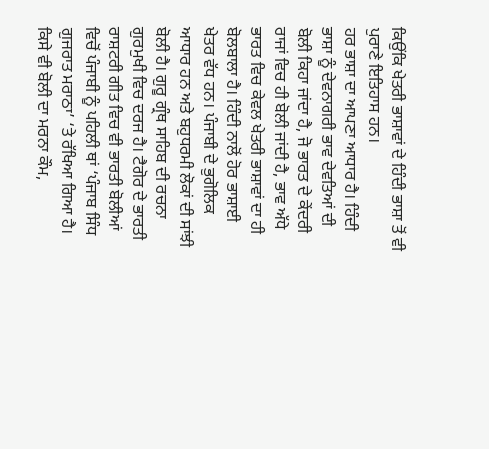ਕਿਉਂਕਿ ਖੇਤਰੀ ਭਾਸ਼ਾਵਾਂ ਦੇ ਹਿੰਦੀ ਭਾਸ਼ਾ ਤੋਂ ਵੀ ਪੁਰਾਣੇ ਇਤਿਹਾਸ ਹਨ।
ਹਰ ਭਾਸ਼ਾ ਦਾ ਆਪਣਾ ਆਧਾਰ ਹੈ। ਹਿੰਦੀ ਭਾਸ਼ਾ ਨੂੰ ਦੇਵਨਾਗਰੀ ਭਾਵ ਦੇਵਤਿਆਂ ਦੀ ਬੋਲੀ ਕਿਹਾ ਜਾਂਦਾ ਹੈ, ਜੋ ਭਾਰਤ ਦੇ ਕੇਂਦਰੀ ਰਾਜਾਂ ਵਿਚ ਹੀ ਬੋਲੀ ਜਾਂਦੀ ਹੈ, ਭਾਵ ਅੱਧੇ ਭਾਰਤ ਵਿਚ ਕੇਵਲ ਖੇਤਰੀ ਭਾਸ਼ਾਵਾਂ ਦਾ ਹੀ ਬੋਲਬਾਲਾ ਹੈ। ਹਿੰਦੀ ਨਾਲੋਂ ਹੋਰ ਭਾਸ਼ਾਈ ਖੇਤਰ ਵੱਧ ਹਨ। ਪੰਜਾਬੀ ਦੇ ਭੁਗੋਲਿਕ ਆਧਾਰ ਹਨ ਅਤੇ ਬਹੁਧਰਮੀ ਲੋਕਾਂ ਦੀ ਸਾਂਝੀ ਬੋਲੀ ਹੈ। ਗੁਰੂ ਗ੍ਰੰਥ ਸਾਹਿਬ ਦੀ ਰਚਨਾ ਗੁਰਮੁਖੀ ਵਿਚ ਦਰਜ ਹੈ। ਟੈਗੋਰ ਦੇ ਭਾਰਤੀ ਰਾਸ਼ਟਰੀ ਗੀਤ ਵਿਚ ਵੀ ਭਾਰਤੀ ਬੋਲੀਆਂ ਵਿਚੋਂ ਪੰਜਾਬੀ ਨੂੰ ਪਹਿਲੀ ਥਾਂ ‘ਪੰਜਾਬ ਸਿੰਧ ਗੁਜਰਾਤ ਮਰਾਠਾ’ ‘ਤੇ ਰੱਖਿਆ ਗਿਆ ਹੈ।
ਕਿਸੇ ਵੀ ਬੋਲੀ ਦਾ ਮਰਨਾ ਕੌਮ,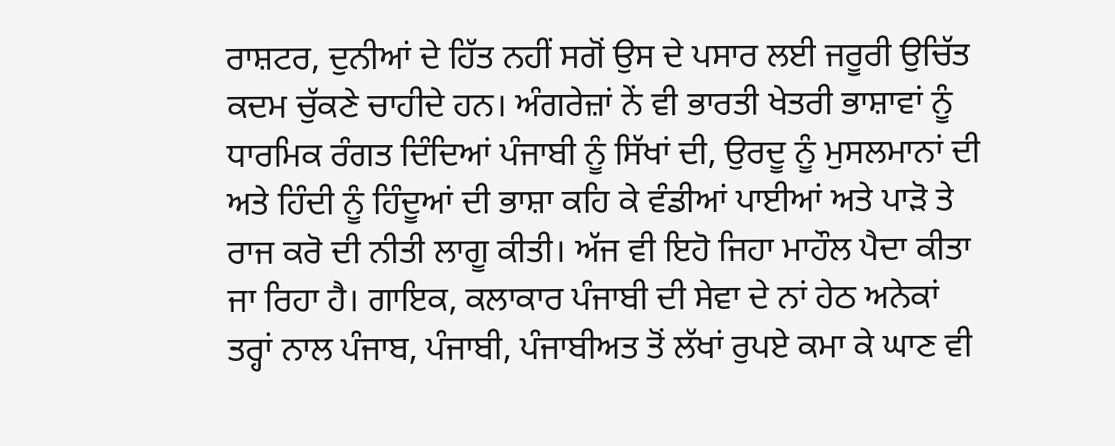ਰਾਸ਼ਟਰ, ਦੁਨੀਆਂ ਦੇ ਹਿੱਤ ਨਹੀਂ ਸਗੋਂ ਉਸ ਦੇ ਪਸਾਰ ਲਈ ਜਰੂਰੀ ਉਚਿੱਤ ਕਦਮ ਚੁੱਕਣੇ ਚਾਹੀਦੇ ਹਨ। ਅੰਗਰੇਜ਼ਾਂ ਨੇਂ ਵੀ ਭਾਰਤੀ ਖੇਤਰੀ ਭਾਸ਼ਾਵਾਂ ਨੂੰ ਧਾਰਮਿਕ ਰੰਗਤ ਦਿੰਦਿਆਂ ਪੰਜਾਬੀ ਨੂੰ ਸਿੱਖਾਂ ਦੀ, ਉਰਦੂ ਨੂੰ ਮੁਸਲਮਾਨਾਂ ਦੀ ਅਤੇ ਹਿੰਦੀ ਨੂੰ ਹਿੰਦੂਆਂ ਦੀ ਭਾਸ਼ਾ ਕਹਿ ਕੇ ਵੰਡੀਆਂ ਪਾਈਆਂ ਅਤੇ ਪਾੜੋ ਤੇ ਰਾਜ ਕਰੋ ਦੀ ਨੀਤੀ ਲਾਗੂ ਕੀਤੀ। ਅੱਜ ਵੀ ਇਹੋ ਜਿਹਾ ਮਾਹੌਲ ਪੈਦਾ ਕੀਤਾ ਜਾ ਰਿਹਾ ਹੈ। ਗਾਇਕ, ਕਲਾਕਾਰ ਪੰਜਾਬੀ ਦੀ ਸੇਵਾ ਦੇ ਨਾਂ ਹੇਠ ਅਨੇਕਾਂ ਤਰ੍ਹਾਂ ਨਾਲ ਪੰਜਾਬ, ਪੰਜਾਬੀ, ਪੰਜਾਬੀਅਤ ਤੋਂ ਲੱਖਾਂ ਰੁਪਏ ਕਮਾ ਕੇ ਘਾਣ ਵੀ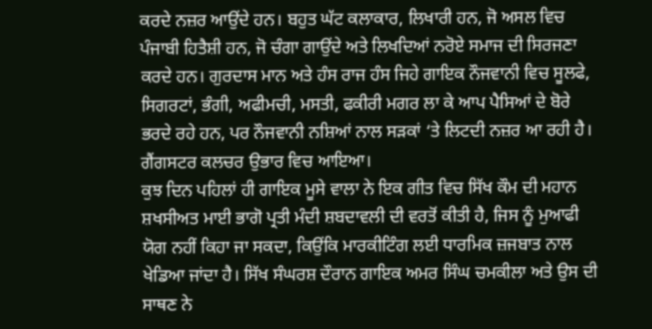ਕਰਦੇ ਨਜ਼ਰ ਆਉਂਦੇ ਹਨ। ਬਹੁਤ ਘੱਟ ਕਲਾਕਾਰ, ਲਿਖਾਰੀ ਹਨ, ਜੋ ਅਸਲ ਵਿਚ ਪੰਜਾਬੀ ਹਿਤੈਸ਼ੀ ਹਨ, ਜੋ ਚੰਗਾ ਗਾਉਂਦੇ ਅਤੇ ਲਿਖਦਿਆਂ ਨਰੋਏ ਸਮਾਜ ਦੀ ਸਿਰਜਣਾ ਕਰਦੇ ਹਨ। ਗੁਰਦਾਸ ਮਾਨ ਅਤੇ ਹੰਸ ਰਾਜ ਹੰਸ ਜਿਹੇ ਗਾਇਕ ਨੌਜਵਾਨੀ ਵਿਚ ਸੂਲਫੇ, ਸਿਗਰਟਾਂ, ਭੰਗੀ, ਅਫੀਮਚੀ, ਮਸਤੀ, ਫਕੀਰੀ ਮਗਰ ਲਾ ਕੇ ਆਪ ਪੈਸਿਆਂ ਦੇ ਬੋਰੇ ਭਰਦੇ ਰਹੇ ਹਨ, ਪਰ ਨੌਜਵਾਨੀ ਨਸ਼ਿਆਂ ਨਾਲ ਸੜਕਾਂ ‘ਤੇ ਲਿਟਦੀ ਨਜ਼ਰ ਆ ਰਹੀ ਹੈ। ਗੈਂਗਸਟਰ ਕਲਚਰ ਉਭਾਰ ਵਿਚ ਆਇਆ।
ਕੁਝ ਦਿਨ ਪਹਿਲਾਂ ਹੀ ਗਾਇਕ ਮੂਸੇ ਵਾਲਾ ਨੇ ਇਕ ਗੀਤ ਵਿਚ ਸਿੱਖ ਕੌਮ ਦੀ ਮਹਾਨ ਸ਼ਖਸੀਅਤ ਮਾਈ ਭਾਗੋ ਪ੍ਰਤੀ ਮੰਦੀ ਸ਼ਬਦਾਵਲੀ ਦੀ ਵਰਤੋਂ ਕੀਤੀ ਹੈ, ਜਿਸ ਨੂੰ ਮੁਆਫੀ ਯੋਗ ਨਹੀਂ ਕਿਹਾ ਜਾ ਸਕਦਾ, ਕਿਉਂਕਿ ਮਾਰਕੀਟਿੰਗ ਲਈ ਧਾਰਮਿਕ ਜ਼ਜਬਾਤ ਨਾਲ ਖੇਡਿਆ ਜਾਂਦਾ ਹੈ। ਸਿੱਖ ਸੰਘਰਸ਼ ਦੌਰਾਨ ਗਾਇਕ ਅਮਰ ਸਿੰਘ ਚਮਕੀਲਾ ਅਤੇ ਉਸ ਦੀ ਸਾਥਣ ਨੇ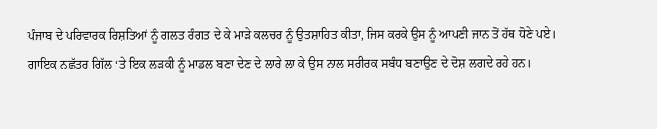ਪੰਜਾਬ ਦੇ ਪਰਿਵਾਰਕ ਰਿਸ਼ਤਿਆਂ ਨੂੰ ਗਲਤ ਰੰਗਤ ਦੇ ਕੇ ਮਾੜੇ ਕਲਚਰ ਨੂੰ ਉਤਸ਼ਾਹਿਤ ਕੀਤਾ, ਜਿਸ ਕਰਕੇ ਉਸ ਨੂੰ ਆਪਣੀ ਜਾਨ ਤੋਂ ਹੱਥ ਧੋਣੇ ਪਏ।
ਗਾਇਕ ਨਛੱਤਰ ਗਿੱਲ ‘ਤੇ ਇਕ ਲੜਕੀ ਨੂੰ ਮਾਡਲ ਬਣਾ ਦੇਣ ਦੇ ਲਾਰੇ ਲਾ ਕੇ ਉਸ ਨਾਲ ਸਰੀਰਕ ਸਬੰਧ ਬਣਾਉਣ ਦੇ ਦੋਸ਼ ਲਗਦੇ ਰਹੇ ਹਨ।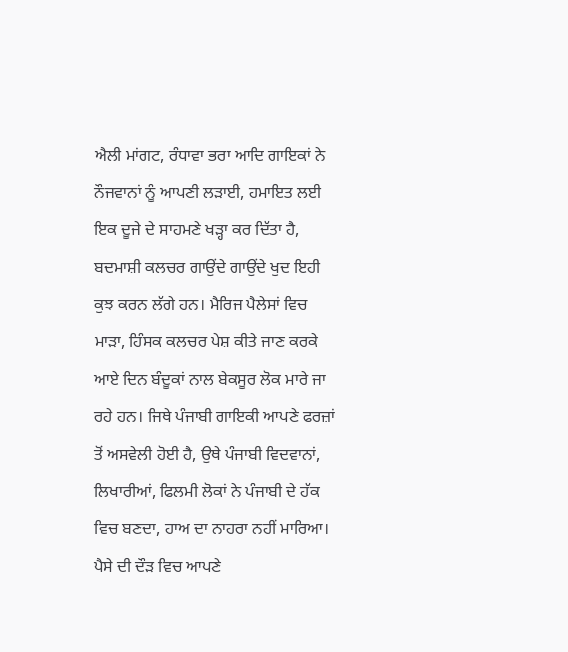ਐਲੀ ਮਾਂਗਟ, ਰੰਧਾਵਾ ਭਰਾ ਆਦਿ ਗਾਇਕਾਂ ਨੇ ਨੌਜਵਾਨਾਂ ਨੂੰ ਆਪਣੀ ਲੜਾਈ, ਹਮਾਇਤ ਲਈ ਇਕ ਦੂਜੇ ਦੇ ਸਾਹਮਣੇ ਖੜ੍ਹਾ ਕਰ ਦਿੱਤਾ ਹੈ, ਬਦਮਾਸ਼ੀ ਕਲਚਰ ਗਾਉਂਦੇ ਗਾਉਂਦੇ ਖੁਦ ਇਹੀ ਕੁਝ ਕਰਨ ਲੱਗੇ ਹਨ। ਮੈਰਿਜ ਪੈਲੇਸਾਂ ਵਿਚ ਮਾੜਾ, ਹਿੰਸਕ ਕਲਚਰ ਪੇਸ਼ ਕੀਤੇ ਜਾਣ ਕਰਕੇ ਆਏ ਦਿਨ ਬੰਦੂਕਾਂ ਨਾਲ ਬੇਕਸੂਰ ਲੋਕ ਮਾਰੇ ਜਾ ਰਹੇ ਹਨ। ਜਿਥੇ ਪੰਜਾਬੀ ਗਾਇਕੀ ਆਪਣੇ ਫਰਜ਼ਾਂ ਤੋਂ ਅਸਵੇਲੀ ਹੋਈ ਹੈ, ਉਥੇ ਪੰਜਾਬੀ ਵਿਦਵਾਨਾਂ, ਲਿਖਾਰੀਆਂ, ਫਿਲਮੀ ਲੋਕਾਂ ਨੇ ਪੰਜਾਬੀ ਦੇ ਹੱਕ ਵਿਚ ਬਣਦਾ, ਹਾਅ ਦਾ ਨਾਹਰਾ ਨਹੀਂ ਮਾਰਿਆ। ਪੈਸੇ ਦੀ ਦੌੜ ਵਿਚ ਆਪਣੇ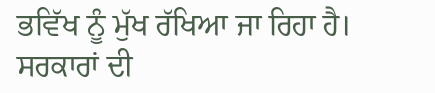ਭਵਿੱਖ ਨੂੰ ਮੁੱਖ ਰੱਖਿਆ ਜਾ ਰਿਹਾ ਹੈ। ਸਰਕਾਰਾਂ ਦੀ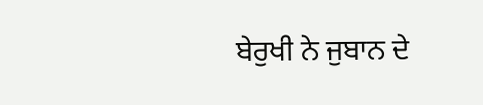ਬੇਰੁਖੀ ਨੇ ਜੁਬਾਨ ਦੇ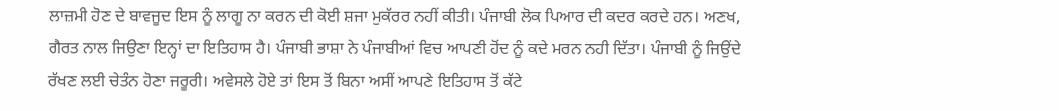ਲਾਜ਼ਮੀ ਹੋਣ ਦੇ ਬਾਵਜੂਦ ਇਸ ਨੂੰ ਲਾਗੂ ਨਾ ਕਰਨ ਦੀ ਕੋਈ ਸ਼ਜਾ ਮੁਕੱਰਰ ਨਹੀਂ ਕੀਤੀ। ਪੰਜਾਬੀ ਲੋਕ ਪਿਆਰ ਦੀ ਕਦਰ ਕਰਦੇ ਹਨ। ਅਣਖ, ਗੈਰਤ ਨਾਲ ਜਿਉਣਾ ਇਨ੍ਹਾਂ ਦਾ ਇਤਿਹਾਸ ਹੈ। ਪੰਜਾਬੀ ਭਾਸ਼ਾ ਨੇ ਪੰਜਾਬੀਆਂ ਵਿਚ ਆਪਣੀ ਹੋਂਦ ਨੂੰ ਕਦੇ ਮਰਨ ਨਹੀ ਦਿੱਤਾ। ਪੰਜਾਬੀ ਨੂੰ ਜਿਉਂਦੇ ਰੱਖਣ ਲਈ ਚੇਤੰਨ ਹੋਣਾ ਜਰੂਰੀ। ਅਵੇਸਲੇ ਹੋਏ ਤਾਂ ਇਸ ਤੋਂ ਬਿਨਾ ਅਸੀਂ ਆਪਣੇ ਇਤਿਹਾਸ ਤੋਂ ਕੱਟੇ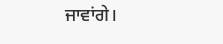ਜਾਵਾਂਗੇ।